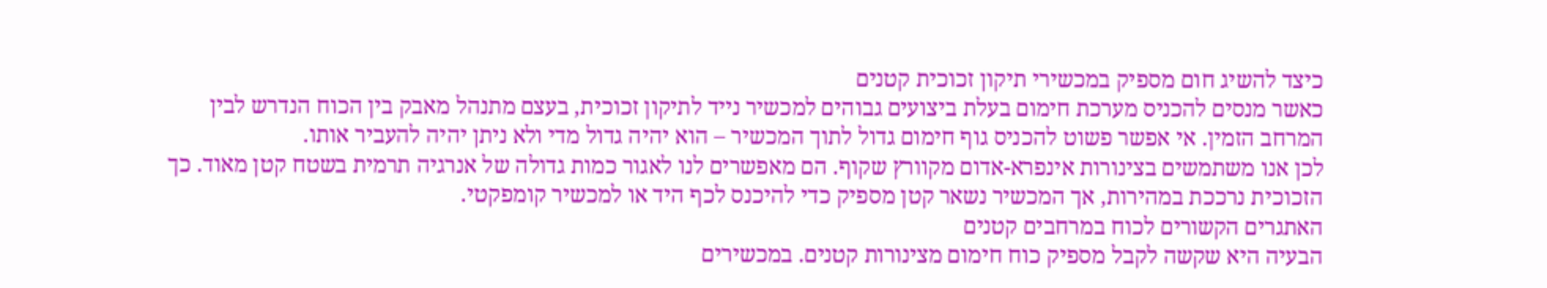כיצד להשיג חום מספיק במכשירי תיקון זכוכית קטנים
כאשר מנסים להכניס מערכת חימום בעלת ביצועים גבוהים למכשיר נייד לתיקון זכוכית, בעצם מתנהל מאבק בין הכוח הנדרש לבין המרחב הזמין. אי אפשר פשוט להכניס גוף חימום גדול לתוך המכשיר – הוא יהיה גדול מדי ולא ניתן יהיה להעביר אותו.
לכן אנו משתמשים בצינורות אינפרא-אדום מקוורץ שקוף. הם מאפשרים לנו לאגור כמות גדולה של אנרגיה תרמית בשטח קטן מאוד. כך הזכוכית נרככת במהירות, אך המכשיר נשאר קטן מספיק כדי להיכנס לכף היד או למכשיר קומפקטי.
האתגרים הקשורים לכוח במרחבים קטנים
הבעיה היא שקשה לקבל מספיק כוח חימום מצינורות קטנים. במכשירים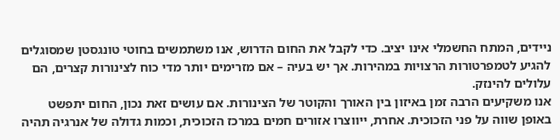ניידים, המתח החשמלי אינו יציב. כדי לקבל את החום הדרוש, אנו משתמשים בחוטי טונגסטן שמסוגלים להגיע לטמפרטורות הרצויות במהירות. אך יש בעיה – אם מזרימים יותר מדי כוח לצינורות קצרים, הם עלולים להינזק.
אנו משקיעים הרבה זמן באיזון בין האורך והקוטר של הצינורות. אם עושים זאת נכון, החום יתפשט באופן שווה על פני הזכוכית. אחרת, ייווצרו אזורים חמים במרכז הזכוכית, וכמות גדולה של אנרגיה תהיה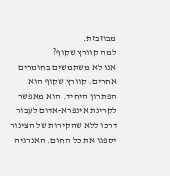מבוזבזת.
למה קוורץ שקוף?
אנו לא משתמשים בחומרים אחרים. קוורץ שקוף הוא הפתרון היחיד. הוא מאפשר לקרינת אינפרא-אדום לעבור דרכו ללא שהקירות של הצינור יספגו את כל החום. האנרגיה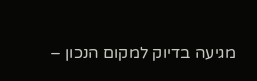מגיעה בדיוק למקום הנכון –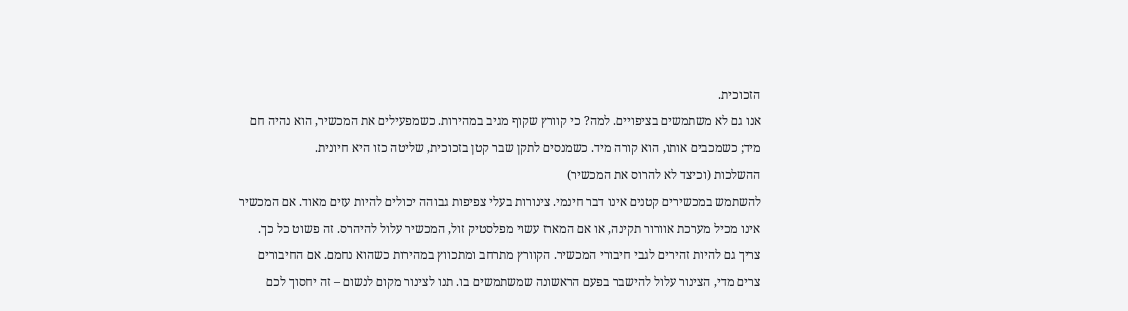הזכוכית.
אנו גם לא משתמשים בציפויים. למה? כי קוורץ שקוף מגיב במהירות. כשמפעילים את המכשיר, הוא נהיה חם מיד; כשמכבים אותו, הוא קורה מיד. כשמנסים לתקן שבר קטן בזכוכית, שליטה כזו היא חיונית.
ההשלכות (וכיצד לא להרוס את המכשיר)
להשתמש במכשירים קטנים אינו דבר חינמי. צינורות בעלי צפיפות גבוהה יכולים להיות עזים מאוד. אם המכשיר אינו מכיל מערכת אוורור תקינה, או אם המארז עשוי מפלסטיק זול, המכשיר עלול להיהרס. זה פשוט כל כך.
צריך גם להיות זהירים לגבי חיבורי המכשיר. הקוורץ מתרחב ומתכווץ במהירות כשהוא נחמם. אם החיבורים צרים מדי, הצינור עלול להישבר בפעם הראשונה שמשתמשים בו. תנו לצינור מקום לנשום – זה יחסוך לכם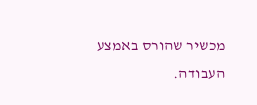מכשיר שהורס באמצע העבודה.